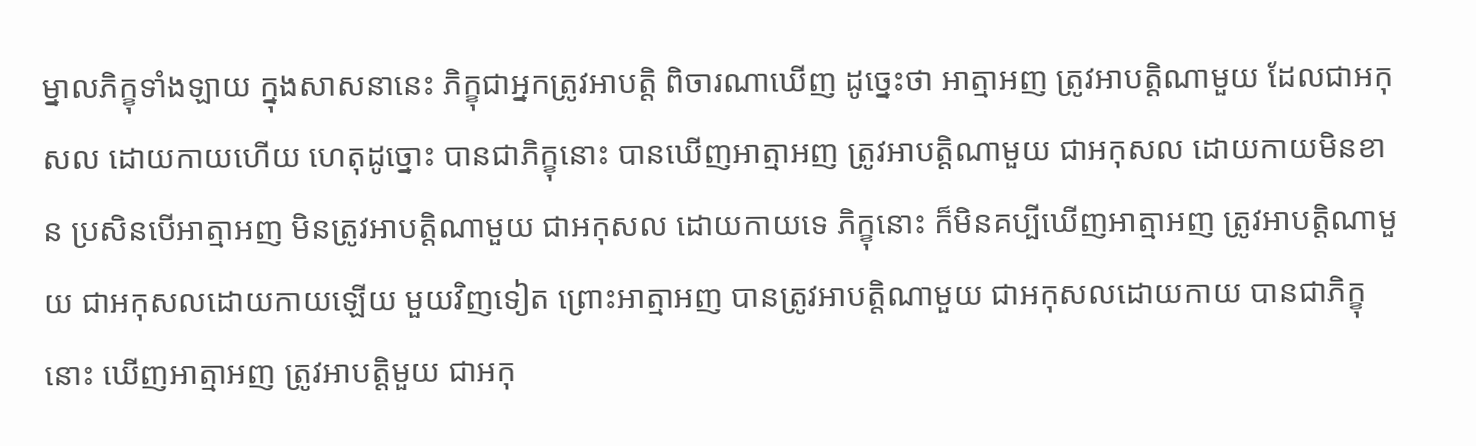ម្នាលភិក្ខុទាំងឡាយ ក្នុងសាសនានេះ ភិក្ខុជាអ្នកត្រូវអាបតិ្ត ពិចារណាឃើញ ដូច្នេះថា អាត្មាអញ ត្រូវអាបតិ្តណាមួយ ដែលជាអកុសល ដោយកាយហើយ ហេតុដូច្នោះ បានជាភិក្ខុនោះ បានឃើញអាត្មាអញ ត្រូវអាបតិ្តណាមួយ ជាអកុសល ដោយកាយមិនខាន ប្រសិនបើអាត្មាអញ មិនត្រូវអាបតិ្តណាមួយ ជាអកុសល ដោយកាយទេ ភិក្ខុនោះ ក៏មិនគប្បីឃើញអាត្មាអញ ត្រូវអាបតិ្តណាមួយ ជាអកុសលដោយកាយឡើយ មួយវិញទៀត ព្រោះអាត្មាអញ បានត្រូវអាបតិ្តណាមួយ ជាអកុសលដោយកាយ បានជាភិក្ខុនោះ ឃើញអាត្មាអញ ត្រូវអាបតិ្តមួយ ជាអកុ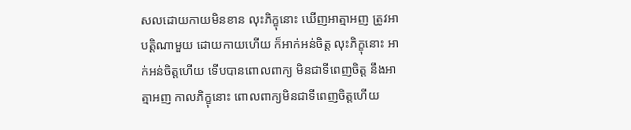សលដោយកាយមិនខាន លុះភិក្ខុនោះ ឃើញអាត្មាអញ ត្រូវអាបតិ្តណាមួយ ដោយកាយហើយ ក៏អាក់អន់ចិត្ត លុះភិក្ខុនោះ អាក់អន់ចិត្តហើយ ទើបបានពោលពាក្យ មិនជាទីពេញចិត្ត នឹងអាត្មាអញ កាលភិក្ខុនោះ ពោលពាក្យមិនជាទីពេញចិត្តហើយ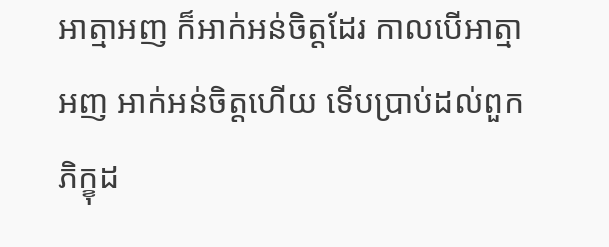អាត្មាអញ ក៏អាក់អន់ចិត្តដែរ កាលបើអាត្មាអញ អាក់អន់ចិត្តហើយ ទើបប្រាប់ដល់ពួកភិក្ខុដ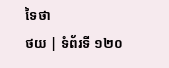ទៃថា
ថយ | ទំព័រទី ១២០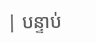| បន្ទាប់